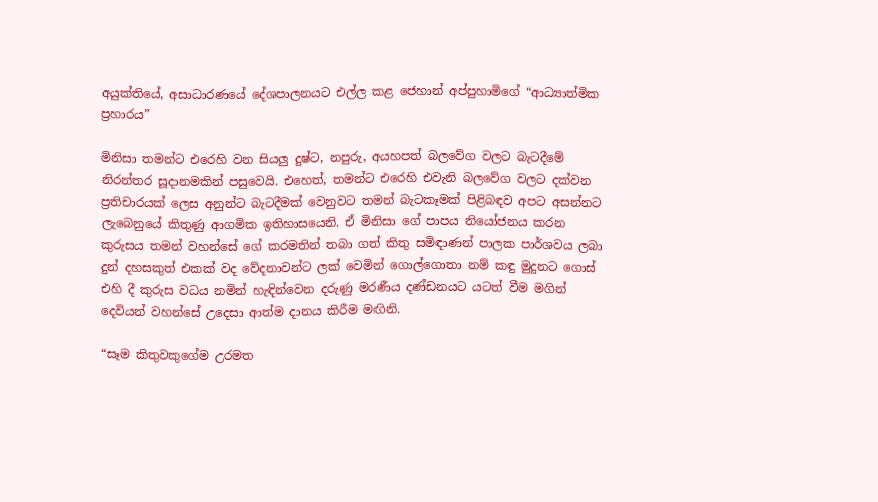අයුක්තියේ, අසාධාරණයේ දේශපාලනයට එල්ල කළ ජෙහාන් අප්පුහාමිගේ “ආධ්‍යාත්මික ප්‍රහාරය”

මිනිසා තමන්ට එරෙහි වන සියලු දුෂ්ට, නපුරු, අයහපත් බලවේග වලට බැටදීමේ නිරන්තර සූදානමකින් පසුවෙයි. එහෙත්, තමන්ට එරෙහි එවැනි බලවේග වලට දක්වන ප්‍රතිචාරයක් ලෙස අනුන්ට බැටදීමක් වෙනුවට තමන් බැටකෑමක් පිළිබඳව අපට අසන්නට ලැබෙනුයේ කිතුණු ආගමික ඉතිහාසයෙනි. ඒ මිනිසා ගේ පාපය නියෝජනය කරන කුරුසය තමන් වහන්සේ ගේ කරමතින් තබා ගත් කිතු සමිඳාණන් පාලක පාර්ශවය ලබා දුන් දහසකුත් එකක් වද වේදනාවන්ට ලක් වෙමින් ගොල්ගොතා නම් කඳු මුදුනට ගොස් එහි දී කුරුස වධය නමින් හැඳින්වෙන දරුණු මරණීය දණ්ඩනයට යටත් වීම මගින් දෙවියන් වහන්සේ උදෙසා ආත්ම දානය කිරීම මඟිනි.

“සෑම කිතුවකුගේම උරමත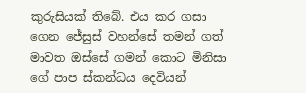කුරුසියක් තිබේ. එය කර ගසා ගෙන ජේසුස් වහන්සේ තමන් ගත් මාවත ඔස්සේ ගමන් කොට මිනිසා ගේ පාප ස්කන්ධය දෙවියන්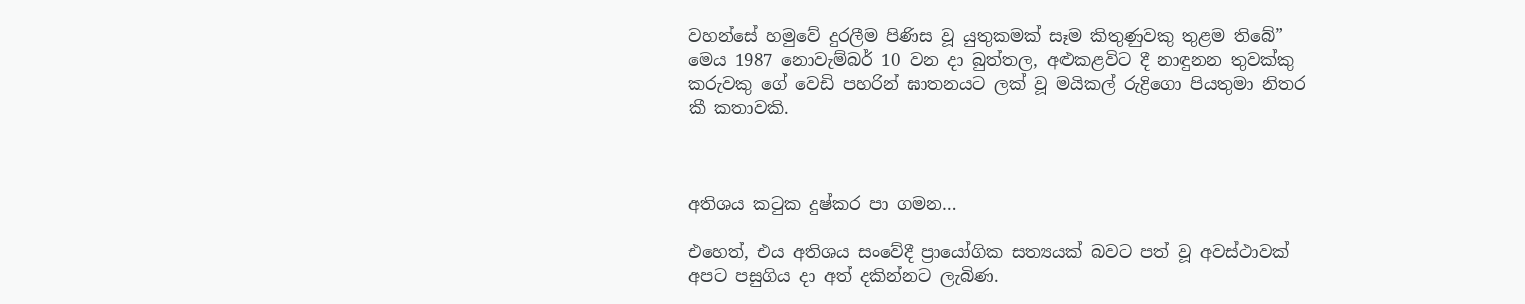වහන්සේ හමුවේ දුරලීම පිණිස වූ යුතුකමක් සෑම කිතුණුවකු තුළම තිබේ” මෙය 1987 නොවැම්බර් 10 වන දා බුත්තල, අළුකළවිට දී නාඳුනන තුවක්කු කරුවකු ගේ වෙඩි පහරින් ඝාතනයට ලක් වූ මයිකල් රුද්‍රිගො පියතුමා නිතර කී කතාවකි.



අතිශය කටුක දුෂ්කර පා ගමන…

එහෙත්, එය අතිශය සංවේදී ප්‍රායෝගික සත්‍යයක් බවට පත් වූ අවස්ථාවක් අපට පසුගිය දා අත් දකින්නට ලැබිණ.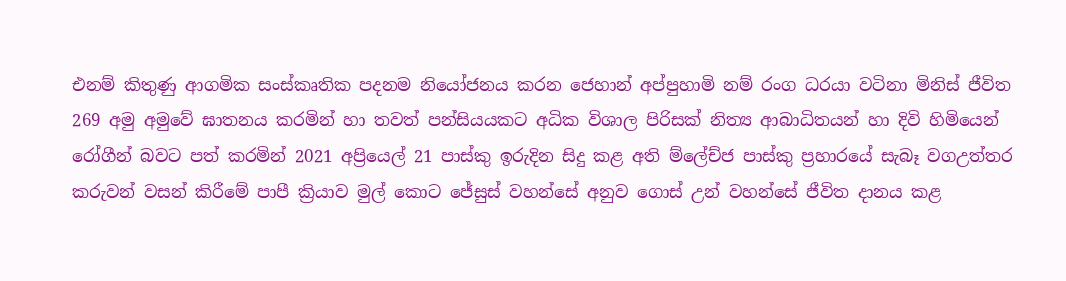එනම් කිතුණු ආගමික සංස්කෘතික පදනම නියෝජනය කරන ජෙහාන් අප්පුහාමි නම් රංග ධරයා වටිනා මිනිස් ජීවිත 269 අමු අමුවේ ඝාතනය කරමින් හා තවත් පන්සියයකට අධික විශාල පිරිසක් නිත්‍ය ආබාධිතයන් හා දිවි හිමියෙන් රෝගීන් බවට පත් කරමින් 2021 අප්‍රියෙල් 21 පාස්කු ඉරුදින සිදු කළ අති ම්ලේච්ජ පාස්කු ප්‍රහාරයේ සැබෑ වගඋත්තර කරුවන් වසන් කිරීමේ පාපී ක්‍රියාව මුල් කොට ජේසුස් වහන්සේ අනුව ගොස් උන් වහන්සේ ජීවිත දානය කළ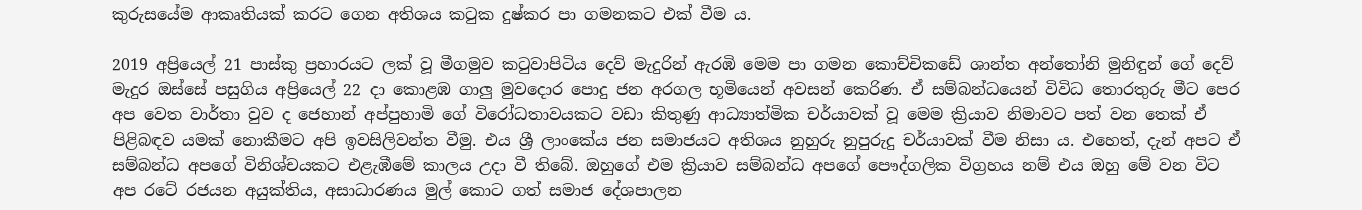කුරුසයේම ආකෘතියක් කරට ගෙන අතිශය කටුක දුෂ්කර පා ගමනකට එක් වීම ය.

2019 අප්‍රියෙල් 21 පාස්කු ප්‍රහාරයට ලක් වූ මීගමුව කටුවාපිටිය දෙව් මැදුරින් ඇරඹි මෙම පා ගමන කොච්චිකඩේ ශාන්ත අන්තෝනි මුනිඳුන් ගේ දෙව් මැදුර ඔස්සේ පසුගිය අප්‍රියෙල් 22 දා කොළඹ ගාලු මුවදොර පොදු ජන අරගල භූමියෙන් අවසන් කෙරිණ. ඒ සම්බන්ධයෙන් විවිධ තොරතුරු මීට පෙර අප වෙත වාර්තා වුව ද ජෙහාන් අප්පුහාමි ගේ විරෝධතාවයකට වඩා කිතුණු ආධ්‍යාත්මික චර්යාවක් වූ මෙම ක්‍රියාව නිමාවට පත් වන තෙක් ඒ පිළිබඳව යමක් නොකීමට අපි ඉවසිලිවන්ත වීමු. එය ශ්‍රී ලාංකේය ජන සමාජයට අතිශය නුහුරු නුපුරුදු චර්යාවක් වීම නිසා ය. එහෙත්, දැන් අපට ඒ සම්බන්ධ අපගේ විනිශ්චයකට එළැඹීමේ කාලය උදා වී තිබේ. ඔහුගේ එම ක්‍රියාව සම්බන්ධ අපගේ පෞද්ගලික විග්‍රහය නම් එය ඔහු මේ වන විට අප රටේ රජයන අයුක්තිය, අසාධාරණය මුල් කොට ගත් සමාජ දේශපාලන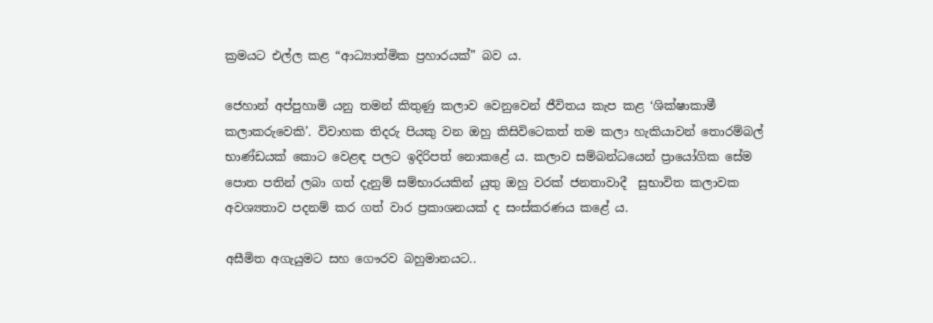ක්‍රමයට එල්ල කළ “ආධ්‍යාත්මික ප්‍රහාරයක්” බව ය.

ජෙහාන් අප්පුහාමි යනු තමන් කිතුණු කලාව වෙනුවෙන් ජීවිතය කැප කළ ‘ශික්ෂාකාමී කලාකරුවෙකි’. විවාහක තිදරු පියකු වන ඔහු කිසිවිටෙකත් තම කලා හැකියාවන් තොරම්බල් භාණ්ඩයක් කොට වෙළඳ පලට ඉදිරිපත් නොකළේ ය. කලාව සම්බන්ධයෙන් ප්‍රායෝගික සේම පොත පතින් ලබා ගත් දැනුම් සම්භාරයකින් යුතු ඔහු වරක් ජනතාවාදී  සුභාවිත කලාවක අවශ්‍යතාව පදනම් කර ගත් වාර ප්‍රකාශනයක් ද සංස්කරණය කළේ ය.

අසීමිත අගැයුමට සහ ගෞරව බහුමානයට..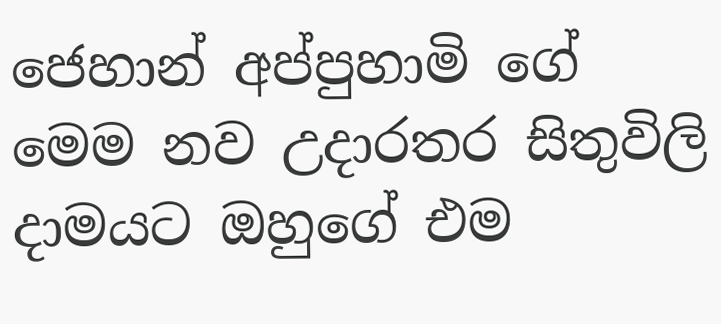ජෙහාන් අප්පුහාමි ගේ මෙම නව උදාරතර සිතුවිලි දාමයට ඔහුගේ එම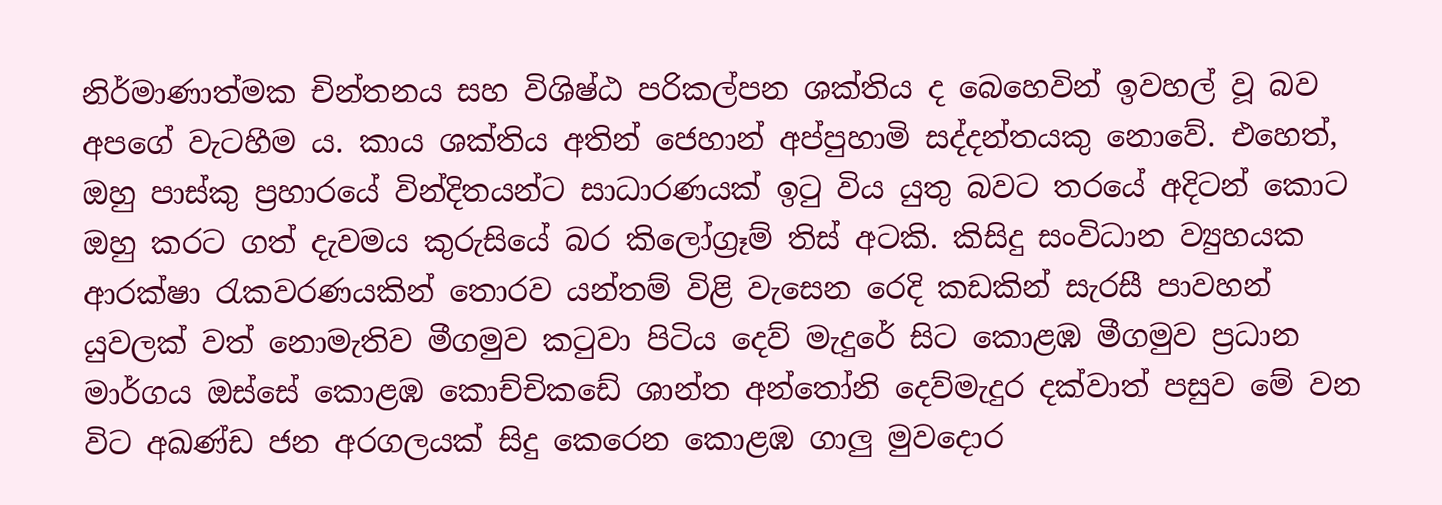නිර්මාණාත්මක චින්තනය සහ විශිෂ්ඨ පරිකල්පන ශක්තිය ද බෙහෙවින් ඉවහල් වූ බව අපගේ වැටහීම ය. කාය ශක්තිය අතින් ජෙහාන් අප්පුහාමි සද්දන්තයකු නොවේ. එහෙත්, ඔහු පාස්කු ප්‍රහාරයේ වින්දිතයන්ට සාධාරණයක් ඉටු විය යුතු බවට තරයේ අදිටන් කොට ඔහු කරට ගත් දැවමය කුරුසියේ බර කිලෝග්‍රෑම් තිස් අටකි. කිසිදු සංවිධාන ව්‍යුහයක ආරක්ෂා රැකවරණයකින් තොරව යන්තම් විළි වැසෙන රෙදි කඩකින් සැරසී පාවහන් යුවලක් වත් නොමැතිව මීගමුව කටුවා පිටිය දෙව් මැදුරේ සිට කොළඹ මීගමුව ප්‍රධාන මාර්ගය ඔස්සේ කොළඹ කොච්චිකඩේ ශාන්ත අන්තෝනි දෙව්මැදුර දක්වාත් පසුව මේ වන විට අඛණ්ඩ ජන අරගලයක් සිදු කෙරෙන කොළඹ ගාලු මුවදොර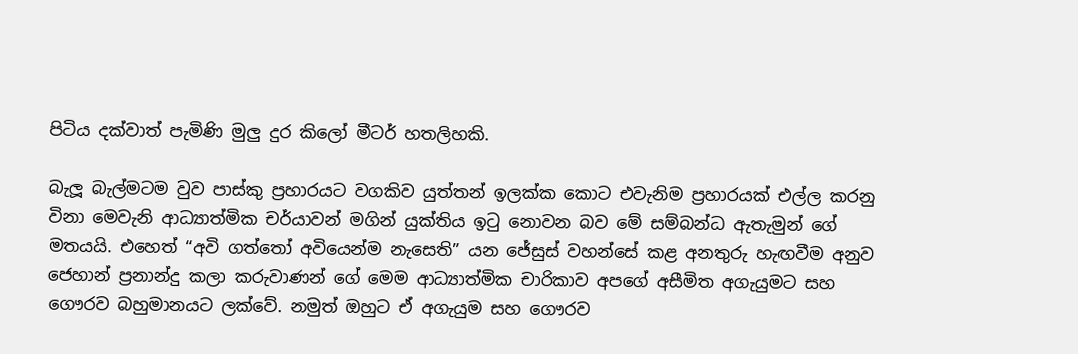පිටිය දක්වාත් පැමිණි මුලු දුර කිලෝ මීටර් හතලිහකි.

බැලූ බැල්මටම වුව පාස්කු ප්‍රහාරයට වගකිව යුත්තන් ඉලක්ක කොට එවැනිම ප්‍රහාරයක් එල්ල කරනු විනා මෙවැනි ආධ්‍යාත්මික චර්යාවන් මගින් යුක්තිය ඉටු නොවන බව මේ සම්බන්ධ ඇතැමුන් ගේ මතයයි. එහෙත් “අවි ගත්තෝ අවියෙන්ම නැසෙති” යන ජේසුස් වහන්සේ කළ අනතුරු හැඟවීම අනුව ජෙහාන් ප්‍රනාන්දු කලා කරුවාණන් ගේ මෙම ආධ්‍යාත්මික චාරිකාව අපගේ අසීමිත අගැයුමට සහ ගෞරව බහුමානයට ලක්වේ. නමුත් ඔහුට ඒ අගැයුම සහ ගෞරව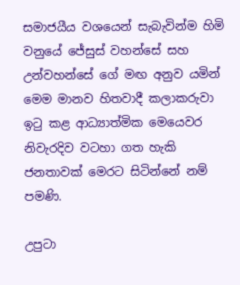සමාජයීය වශයෙන් සැබැවින්ම හිමි වනුයේ ජේසුස් වහන්සේ සහ උන්වහන්සේ ගේ මඟ අනුව යමින් මෙම මානව හිතවාදී කලාකරුවා ඉටු කළ ආධ්‍යාත්මික මෙයෙවර නිවැරදිව වටහා ගත හැකි ජනතාවක් මෙරට සිටින්නේ නම් පමණි.

උපුටා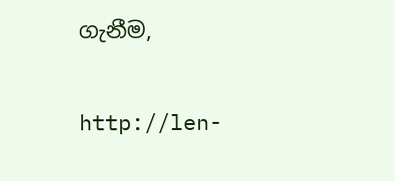ගැනීම,

http://len-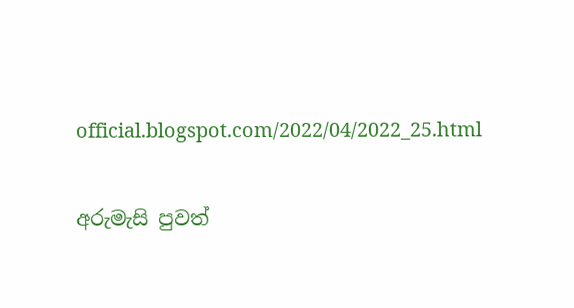official.blogspot.com/2022/04/2022_25.html

අරුමැසි පුවත්